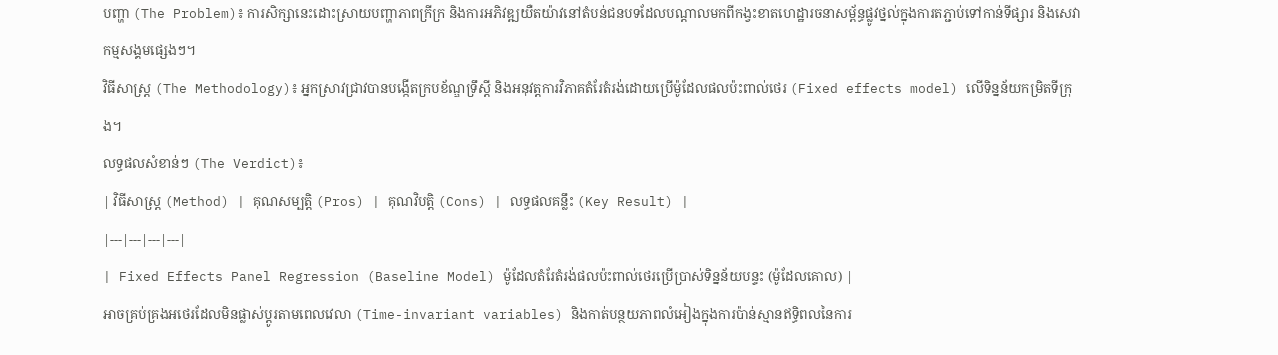បញ្ហា (The Problem)៖ ការសិក្សានេះដោះស្រាយបញ្ហាភាពក្រីក្រ និងការអភិវឌ្ឍយឺតយ៉ាវនៅតំបន់ជនបទដែលបណ្តាលមកពីកង្វះខាតហេដ្ឋារចនាសម្ព័ន្ធផ្លូវថ្នល់ក្នុងការតភ្ជាប់ទៅកាន់ទីផ្សារ និងសេវាកម្មសង្គមផ្សេងៗ។
វិធីសាស្ត្រ (The Methodology)៖ អ្នកស្រាវជ្រាវបានបង្កើតក្របខ័ណ្ឌទ្រឹស្តី និងអនុវត្តការវិភាគតំរែតំរង់ដោយប្រើម៉ូដែលផលប៉ះពាល់ថេរ (Fixed effects model) លើទិន្នន័យកម្រិតទីក្រុង។
លទ្ធផលសំខាន់ៗ (The Verdict)៖
| វិធីសាស្ត្រ (Method) | គុណសម្បត្តិ (Pros) | គុណវិបត្តិ (Cons) | លទ្ធផលគន្លឹះ (Key Result) |
|---|---|---|---|
| Fixed Effects Panel Regression (Baseline Model) ម៉ូដែលតំរែតំរង់ផលប៉ះពាល់ថេរប្រើប្រាស់ទិន្នន័យបន្ទះ (ម៉ូដែលគោល) |
អាចគ្រប់គ្រងអថេរដែលមិនផ្លាស់ប្តូរតាមពេលវេលា (Time-invariant variables) និងកាត់បន្ថយភាពលំអៀងក្នុងការប៉ាន់ស្មានឥទ្ធិពលនៃការ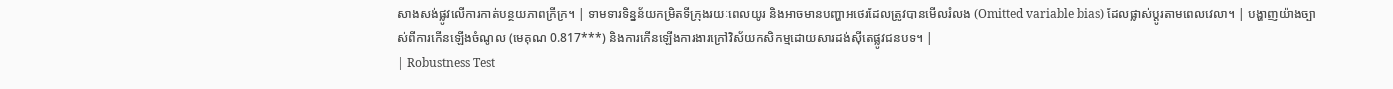សាងសង់ផ្លូវលើការកាត់បន្ថយភាពក្រីក្រ។ | ទាមទារទិន្នន័យកម្រិតទីក្រុងរយៈពេលយូរ និងអាចមានបញ្ហាអថេរដែលត្រូវបានមើលរំលង (Omitted variable bias) ដែលផ្លាស់ប្តូរតាមពេលវេលា។ | បង្ហាញយ៉ាងច្បាស់ពីការកើនឡើងចំណូល (មេគុណ 0.817***) និងការកើនឡើងការងារក្រៅវិស័យកសិកម្មដោយសារដង់ស៊ីតេផ្លូវជនបទ។ |
| Robustness Test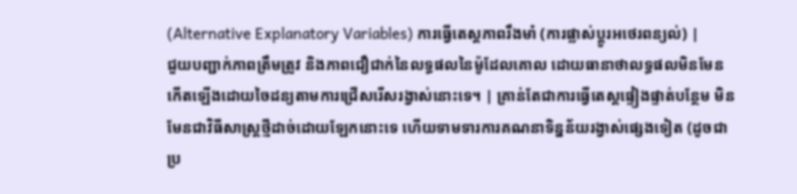(Alternative Explanatory Variables) ការធ្វើតេស្តភាពរឹងមាំ (ការផ្លាស់ប្តូរអថេរពន្យល់) |
ជួយបញ្ជាក់ភាពត្រឹមត្រូវ និងភាពជឿជាក់នៃលទ្ធផលនៃម៉ូដែលគោល ដោយធានាថាលទ្ធផលមិនមែនកើតឡើងដោយចៃដន្យតាមការជ្រើសរើសរង្វាស់នោះទេ។ | គ្រាន់តែជាការធ្វើតេស្តផ្ទៀងផ្ទាត់បន្ថែម មិនមែនជាវិធីសាស្ត្រថ្មីដាច់ដោយឡែកនោះទេ ហើយទាមទារការគណនាទិន្នន័យរង្វាស់ផ្សេងទៀត (ដូចជាប្រ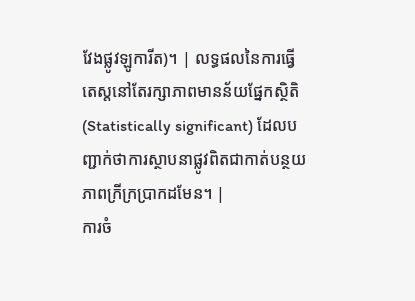វែងផ្លូវឡូការីត)។ | លទ្ធផលនៃការធ្វើតេស្តនៅតែរក្សាភាពមានន័យផ្នែកស្ថិតិ (Statistically significant) ដែលបញ្ជាក់ថាការស្ថាបនាផ្លូវពិតជាកាត់បន្ថយភាពក្រីក្រប្រាកដមែន។ |
ការចំ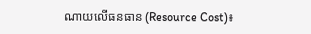ណាយលើធនធាន (Resource Cost)៖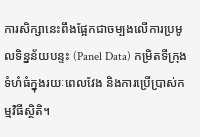ការសិក្សានេះពឹងផ្អែកជាចម្បងលើការប្រមូលទិន្នន័យបន្ទះ (Panel Data) កម្រិតទីក្រុងទំហំធំក្នុងរយៈពេលវែង និងការប្រើប្រាស់កម្មវិធីស្ថិតិ។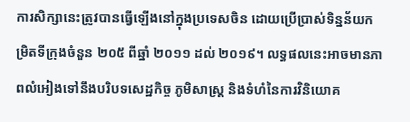ការសិក្សានេះត្រូវបានធ្វើឡើងនៅក្នុងប្រទេសចិន ដោយប្រើប្រាស់ទិន្នន័យកម្រិតទីក្រុងចំនួន ២០៥ ពីឆ្នាំ ២០១១ ដល់ ២០១៩។ លទ្ធផលនេះអាចមានភាពលំអៀងទៅនឹងបរិបទសេដ្ឋកិច្ច ភូមិសាស្ត្រ និងទំហំនៃការវិនិយោគ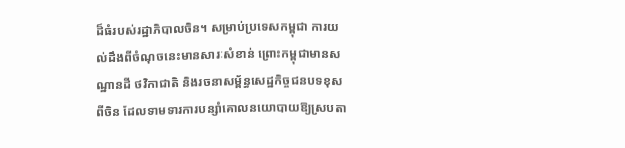ដ៏ធំរបស់រដ្ឋាភិបាលចិន។ សម្រាប់ប្រទេសកម្ពុជា ការយល់ដឹងពីចំណុចនេះមានសារៈសំខាន់ ព្រោះកម្ពុជាមានសណ្ឋានដី ថវិកាជាតិ និងរចនាសម្ព័ន្ធសេដ្ឋកិច្ចជនបទខុសពីចិន ដែលទាមទារការបន្សាំគោលនយោបាយឱ្យស្របតា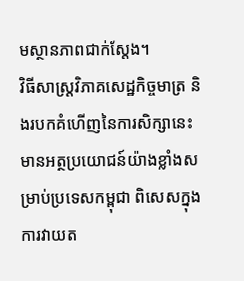មស្ថានភាពជាក់ស្តែង។
វិធីសាស្ត្រវិភាគសេដ្ឋកិច្ចមាត្រ និងរបកគំហើញនៃការសិក្សានេះ មានអត្ថប្រយោជន៍យ៉ាងខ្លាំងសម្រាប់ប្រទេសកម្ពុជា ពិសេសក្នុងការវាយត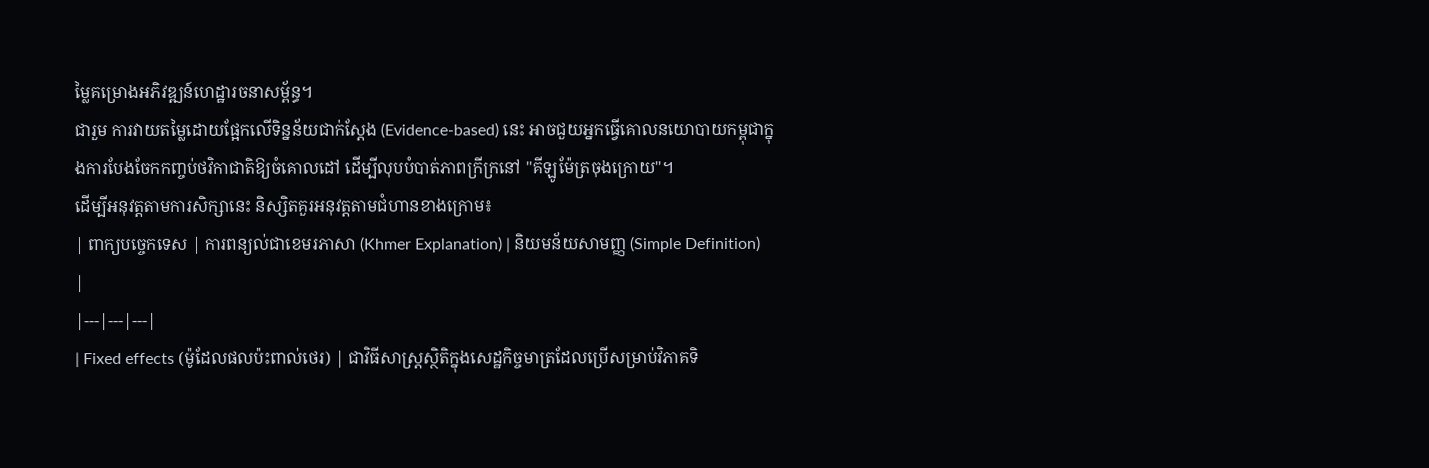ម្លៃគម្រោងអភិវឌ្ឍន៍ហេដ្ឋារចនាសម្ព័ន្ធ។
ជារួម ការវាយតម្លៃដោយផ្អែកលើទិន្នន័យជាក់ស្តែង (Evidence-based) នេះ អាចជួយអ្នកធ្វើគោលនយោបាយកម្ពុជាក្នុងការបែងចែកកញ្ចប់ថវិកាជាតិឱ្យចំគោលដៅ ដើម្បីលុបបំបាត់ភាពក្រីក្រនៅ "គីឡូម៉ែត្រចុងក្រោយ"។
ដើម្បីអនុវត្តតាមការសិក្សានេះ និស្សិតគួរអនុវត្តតាមជំហានខាងក្រោម៖
| ពាក្យបច្ចេកទេស | ការពន្យល់ជាខេមរភាសា (Khmer Explanation) | និយមន័យសាមញ្ញ (Simple Definition) |
|---|---|---|
| Fixed effects (ម៉ូដែលផលប៉ះពាល់ថេរ) | ជាវិធីសាស្ត្រស្ថិតិក្នុងសេដ្ឋកិច្ចមាត្រដែលប្រើសម្រាប់វិភាគទិ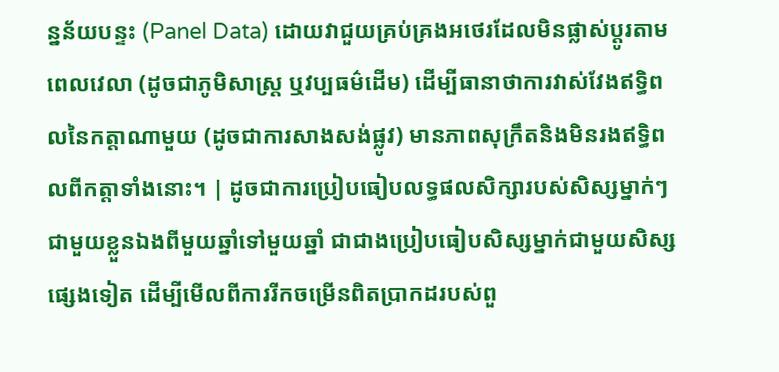ន្នន័យបន្ទះ (Panel Data) ដោយវាជួយគ្រប់គ្រងអថេរដែលមិនផ្លាស់ប្តូរតាមពេលវេលា (ដូចជាភូមិសាស្ត្រ ឬវប្បធម៌ដើម) ដើម្បីធានាថាការវាស់វែងឥទ្ធិពលនៃកត្តាណាមួយ (ដូចជាការសាងសង់ផ្លូវ) មានភាពសុក្រឹតនិងមិនរងឥទ្ធិពលពីកត្តាទាំងនោះ។ | ដូចជាការប្រៀបធៀបលទ្ធផលសិក្សារបស់សិស្សម្នាក់ៗជាមួយខ្លួនឯងពីមួយឆ្នាំទៅមួយឆ្នាំ ជាជាងប្រៀបធៀបសិស្សម្នាក់ជាមួយសិស្សផ្សេងទៀត ដើម្បីមើលពីការរីកចម្រើនពិតប្រាកដរបស់ពួ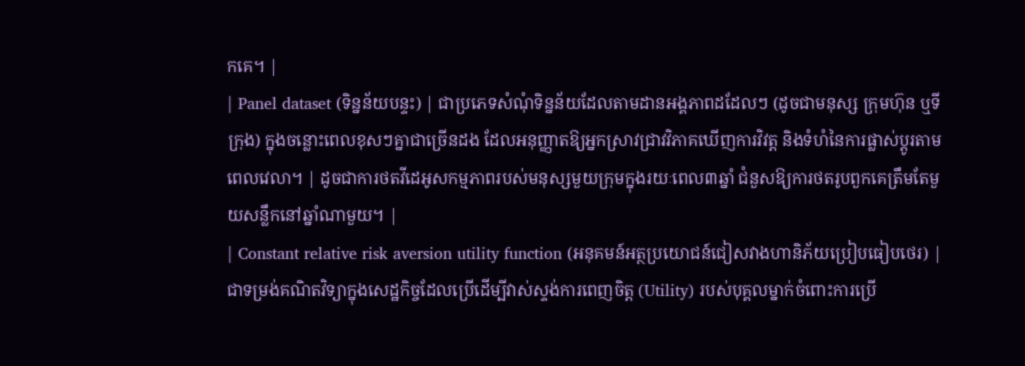កគេ។ |
| Panel dataset (ទិន្នន័យបន្ទះ) | ជាប្រភេទសំណុំទិន្នន័យដែលតាមដានអង្គភាពដដែលៗ (ដូចជាមនុស្ស ក្រុមហ៊ុន ឬទីក្រុង) ក្នុងចន្លោះពេលខុសៗគ្នាជាច្រើនដង ដែលអនុញ្ញាតឱ្យអ្នកស្រាវជ្រាវវិភាគឃើញការវិវត្ត និងទំហំនៃការផ្លាស់ប្តូរតាមពេលវេលា។ | ដូចជាការថតវីដេអូសកម្មភាពរបស់មនុស្សមួយក្រុមក្នុងរយៈពេល៣ឆ្នាំ ជំនួសឱ្យការថតរូបពួកគេត្រឹមតែមួយសន្លឹកនៅឆ្នាំណាមួយ។ |
| Constant relative risk aversion utility function (អនុគមន៍អត្ថប្រយោជន៍ជៀសវាងហានិភ័យប្រៀបធៀបថេរ) | ជាទម្រង់គណិតវិទ្យាក្នុងសេដ្ឋកិច្ចដែលប្រើដើម្បីវាស់ស្ទង់ការពេញចិត្ត (Utility) របស់បុគ្គលម្នាក់ចំពោះការប្រើ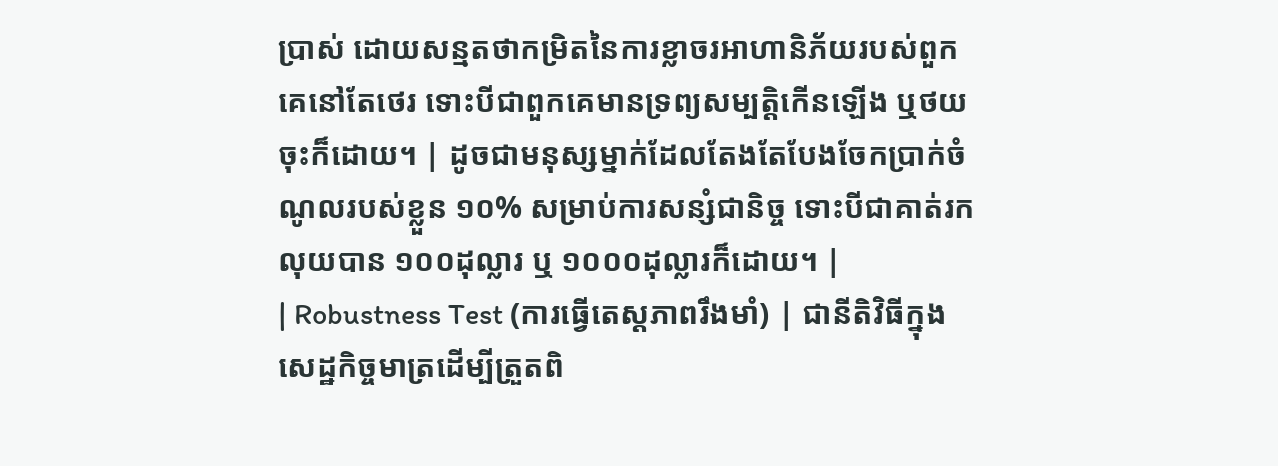ប្រាស់ ដោយសន្មតថាកម្រិតនៃការខ្លាចរអាហានិភ័យរបស់ពួកគេនៅតែថេរ ទោះបីជាពួកគេមានទ្រព្យសម្បត្តិកើនឡើង ឬថយចុះក៏ដោយ។ | ដូចជាមនុស្សម្នាក់ដែលតែងតែបែងចែកប្រាក់ចំណូលរបស់ខ្លួន ១០% សម្រាប់ការសន្សំជានិច្ច ទោះបីជាគាត់រកលុយបាន ១០០ដុល្លារ ឬ ១០០០ដុល្លារក៏ដោយ។ |
| Robustness Test (ការធ្វើតេស្តភាពរឹងមាំ) | ជានីតិវិធីក្នុងសេដ្ឋកិច្ចមាត្រដើម្បីត្រួតពិ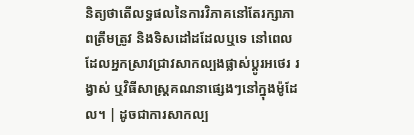និត្យថាតើលទ្ធផលនៃការវិភាគនៅតែរក្សាភាពត្រឹមត្រូវ និងទិសដៅដដែលឬទេ នៅពេលដែលអ្នកស្រាវជ្រាវសាកល្បងផ្លាស់ប្តូរអថេរ រង្វាស់ ឬវិធីសាស្ត្រគណនាផ្សេងៗនៅក្នុងម៉ូដែល។ | ដូចជាការសាកល្ប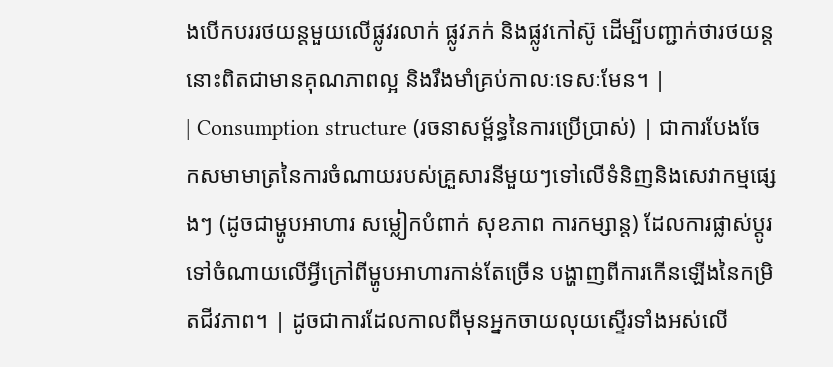ងបើកបររថយន្តមួយលើផ្លូវរលាក់ ផ្លូវភក់ និងផ្លូវកៅស៊ូ ដើម្បីបញ្ជាក់ថារថយន្តនោះពិតជាមានគុណភាពល្អ និងរឹងមាំគ្រប់កាលៈទេសៈមែន។ |
| Consumption structure (រចនាសម្ព័ន្ធនៃការប្រើប្រាស់) | ជាការបែងចែកសមាមាត្រនៃការចំណាយរបស់គ្រួសារនីមួយៗទៅលើទំនិញនិងសេវាកម្មផ្សេងៗ (ដូចជាម្ហូបអាហារ សម្លៀកបំពាក់ សុខភាព ការកម្សាន្ត) ដែលការផ្លាស់ប្តូរទៅចំណាយលើអ្វីក្រៅពីម្ហូបអាហារកាន់តែច្រើន បង្ហាញពីការកើនឡើងនៃកម្រិតជីវភាព។ | ដូចជាការដែលកាលពីមុនអ្នកចាយលុយស្ទើរទាំងអស់លើ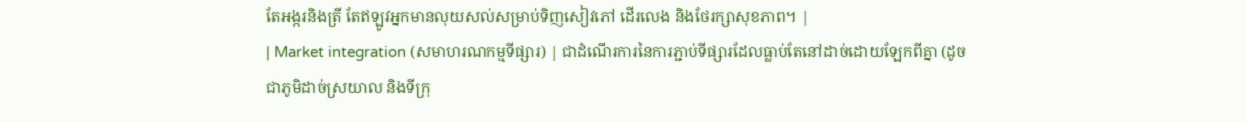តែអង្ករនិងត្រី តែឥឡូវអ្នកមានលុយសល់សម្រាប់ទិញសៀវភៅ ដើរលេង និងថែរក្សាសុខភាព។ |
| Market integration (សមាហរណកម្មទីផ្សារ) | ជាដំណើរការនៃការភ្ជាប់ទីផ្សារដែលធ្លាប់តែនៅដាច់ដោយឡែកពីគ្នា (ដូចជាភូមិដាច់ស្រយាល និងទីក្រុ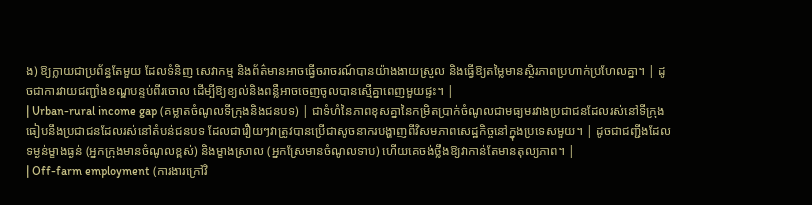ង) ឱ្យក្លាយជាប្រព័ន្ធតែមួយ ដែលទំនិញ សេវាកម្ម និងព័ត៌មានអាចធ្វើចរាចរណ៍បានយ៉ាងងាយស្រួល និងធ្វើឱ្យតម្លៃមានស្ថិរភាពប្រហាក់ប្រហែលគ្នា។ | ដូចជាការវាយជញ្ជាំងខណ្ឌបន្ទប់ពីរចោល ដើម្បីឱ្យខ្យល់និងពន្លឺអាចចេញចូលបានស្មើគ្នាពេញមួយផ្ទះ។ |
| Urban-rural income gap (គម្លាតចំណូលទីក្រុងនិងជនបទ) | ជាទំហំនៃភាពខុសគ្នានៃកម្រិតប្រាក់ចំណូលជាមធ្យមរវាងប្រជាជនដែលរស់នៅទីក្រុង ធៀបនឹងប្រជាជនដែលរស់នៅតំបន់ជនបទ ដែលជារឿយៗវាត្រូវបានប្រើជាសូចនាករបង្ហាញពីវិសមភាពសេដ្ឋកិច្ចនៅក្នុងប្រទេសមួយ។ | ដូចជាជញ្ជីងដែលទម្ងន់ម្ខាងធ្ងន់ (អ្នកក្រុងមានចំណូលខ្ពស់) និងម្ខាងស្រាល (អ្នកស្រែមានចំណូលទាប) ហើយគេចង់ថ្លឹងឱ្យវាកាន់តែមានតុល្យភាព។ |
| Off-farm employment (ការងារក្រៅវិ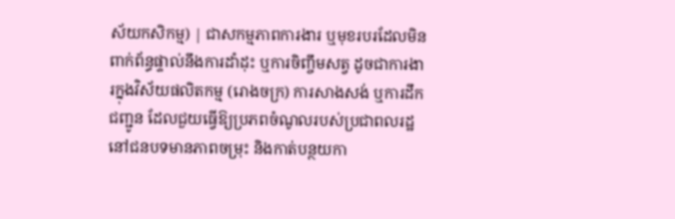ស័យកសិកម្ម) | ជាសកម្មភាពការងារ ឬមុខរបរដែលមិនពាក់ព័ន្ធផ្ទាល់នឹងការដាំដុះ ឬការចិញ្ចឹមសត្វ ដូចជាការងារក្នុងវិស័យផលិតកម្ម (រោងចក្រ) ការសាងសង់ ឬការដឹកជញ្ជូន ដែលជួយធ្វើឱ្យប្រភពចំណូលរបស់ប្រជាពលរដ្ឋនៅជនបទមានភាពចម្រុះ និងកាត់បន្ថយកា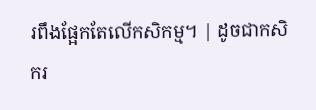រពឹងផ្អែកតែលើកសិកម្ម។ | ដូចជាកសិករ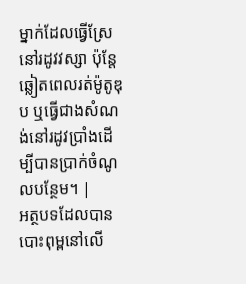ម្នាក់ដែលធ្វើស្រែនៅរដូវវស្សា ប៉ុន្តែឆ្លៀតពេលរត់ម៉ូតូឌុប ឬធ្វើជាងសំណង់នៅរដូវប្រាំងដើម្បីបានប្រាក់ចំណូលបន្ថែម។ |
អត្ថបទដែលបានបោះពុម្ពនៅលើ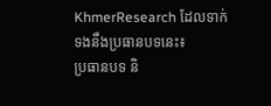KhmerResearch ដែលទាក់ទងនឹងប្រធានបទនេះ៖
ប្រធានបទ និ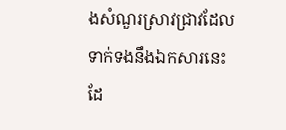ងសំណួរស្រាវជ្រាវដែលទាក់ទងនឹងឯកសារនេះ ដែ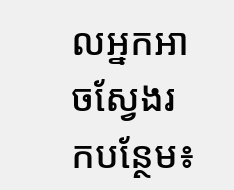លអ្នកអាចស្វែងរកបន្ថែម៖